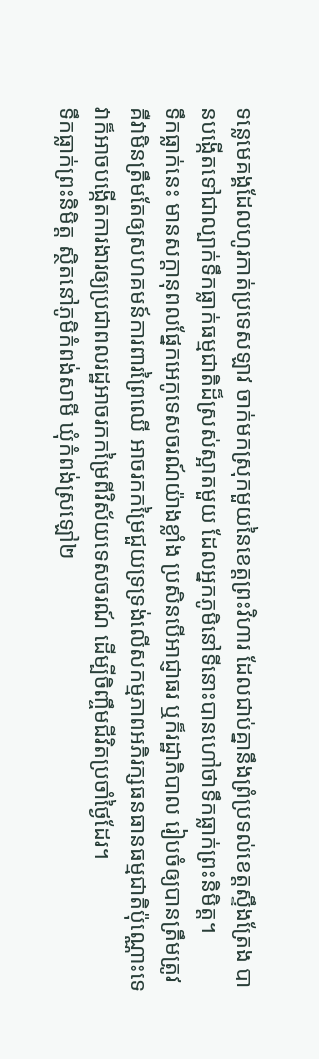ទន្លេមេគង្គដែលហូរកាត់ប្រទេសឡាវ ចាក់មកស្រុកមួយនៃខេត្តព្រះវិហារ ដែលជាប់គ្នានឹងព្រំប្រទល់ខេត្តស្ទឹងត្រែង បានបង្កើតទៅជាល្បាក់ទឹកធ្លាក់ធម្មជាតិដ៏ស្រស់ស្អាតមួយ ដែលអ្នកភូមិនៅទីនោះបានហៅថាទឹកធ្លាក់ព្រះនិមិត្ត។
ទឹកធ្លាក់នេះ មានសក្ដានុពលផ្នែកអេកូទេសចរណ៍យ៉ាងខ្លាំង ប្រសិនបើអាជ្ញាធរ ឬក៏រដ្ឋាភិបាល រៀបចំឲ្យបានត្រឹមត្រូវ គឺវាមិនត្រឹមតែឲ្យសហគមន៍ការពារព្រៃឈើ អាចរកកម្រៃជួយទ្រទ្រង់លើសកម្មភាពអភិរក្សធនធានធម្មជាតិប៉ុណ្ណោះទេ វាក៏អាចបង្កើតការងារឲ្យប្រជាពលរដ្ឋអាចរកកម្រៃពីវិស័យទេសចរណ៍ ដើម្បីចិញ្ចឹមជីវិតប្រចាំថ្ងៃដែរ។
ទឹកធ្លាក់ព្រះនិមិត្ត ស្ថិតនៅភូមិកំពង់សាមី ឃុំកំពង់ស្រឡៅ២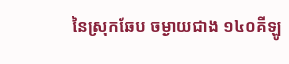នៃស្រុកឆែប ចម្ងាយជាង ១៤០គីឡូ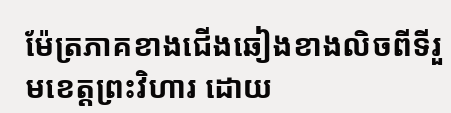ម៉ែត្រភាគខាងជើងឆៀងខាងលិចពីទីរួមខេត្តព្រះវិហារ ដោយ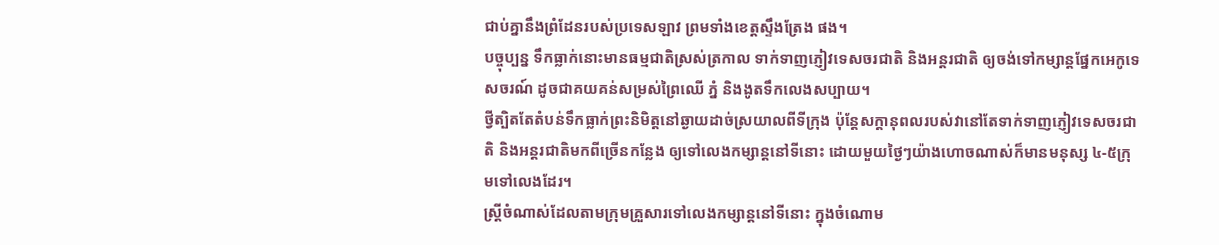ជាប់គ្នានឹងព្រំដែនរបស់ប្រទេសឡាវ ព្រមទាំងខេត្តស្ទឹងត្រែង ផង។
បច្ចុប្បន្ន ទឹកធ្លាក់នោះមានធម្មជាតិស្រស់ត្រកាល ទាក់ទាញភ្ញៀវទេសចរជាតិ និងអន្តរជាតិ ឲ្យចង់ទៅកម្សាន្តផ្នែកអេកូទេសចរណ៍ ដូចជាគយគន់សម្រស់ព្រៃឈើ ភ្នំ និងងូតទឹកលេងសប្បាយ។
ថ្វីត្បិតតែតំបន់ទឹកធ្លាក់ព្រះនិមិត្តនៅឆ្ងាយដាច់ស្រយាលពីទីក្រុង ប៉ុន្តែសក្ដានុពលរបស់វានៅតែទាក់ទាញភ្ញៀវទេសចរជាតិ និងអន្តរជាតិមកពីច្រើនកន្លែង ឲ្យទៅលេងកម្សាន្តនៅទីនោះ ដោយមួយថ្ងៃៗយ៉ាងហោចណាស់ក៏មានមនុស្ស ៤-៥ក្រុមទៅលេងដែរ។
ស្ត្រីចំណាស់ដែលតាមក្រុមគ្រួសារទៅលេងកម្សាន្តនៅទីនោះ ក្នុងចំណោម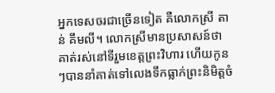អ្នកទេសចរជាច្រើនទៀត គឺលោកស្រី តាន់ គឹមលី។ លោកស្រីមានប្រសាសន៍ថា គាត់រស់នៅទីរួមខេត្តព្រះវិហារ ហើយកូនៗបាននាំគាត់ទៅលេងទឹកធ្លាក់ព្រះនិមិត្តចំ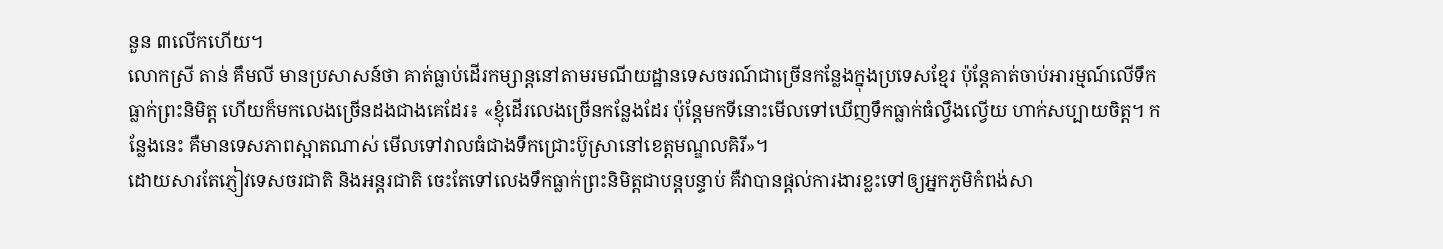នួន ៣លើកហើយ។
លោកស្រី តាន់ គឹមលី មានប្រសាសន៍ថា គាត់ធ្លាប់ដើរកម្សាន្តនៅតាមរមណីយដ្ឋានទេសចរណ៍ជាច្រើនកន្លែងក្នុងប្រទេសខ្មែរ ប៉ុន្តែគាត់ចាប់អារម្មណ៍លើទឹកធ្លាក់ព្រះនិមិត្ត ហើយក៏មកលេងច្រើនដងជាងគេដែរ៖ «ខ្ញុំដើរលេងច្រើនកន្លែងដែរ ប៉ុន្តែមកទីនោះមើលទៅឃើញទឹកធ្លាក់ធំល្វឹងល្វើយ ហាក់សប្បាយចិត្ត។ កន្លែងនេះ គឺមានទេសភាពស្អាតណាស់ មើលទៅវាលធំជាងទឹកជ្រោះប៊ូស្រានៅខេត្តមណ្ឌលគិរី»។
ដោយសារតែភ្ញៀវទេសចរជាតិ និងអន្តរជាតិ ចេះតែទៅលេងទឹកធ្លាក់ព្រះនិមិត្តជាបន្តបន្ទាប់ គឺវាបានផ្ដល់ការងារខ្លះទៅឲ្យអ្នកភូមិកំពង់សា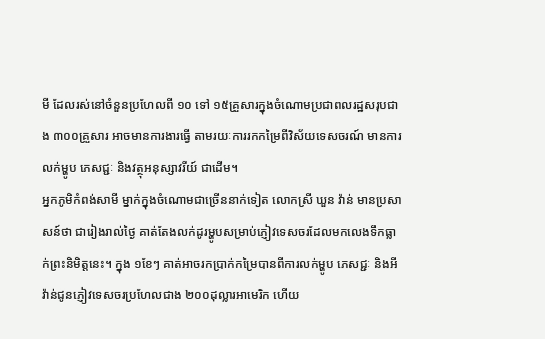មី ដែលរស់នៅចំនួនប្រហែលពី ១០ ទៅ ១៥គ្រួសារក្នុងចំណោមប្រជាពលរដ្ឋសរុបជាង ៣០០គ្រួសារ អាចមានការងារធ្វើ តាមរយៈការរកកម្រៃពីវិស័យទេសចរណ៍ មានការលក់ម្ហូប ភេសជ្ជៈ និងវត្ថុអនុស្សាវរីយ៍ ជាដើម។
អ្នកភូមិកំពង់សាមី ម្នាក់ក្នុងចំណោមជាច្រើននាក់ទៀត លោកស្រី ឃួន វ៉ាន់ មានប្រសាសន៍ថា ជារៀងរាល់ថ្ងៃ គាត់តែងលក់ដូរម្ហូបសម្រាប់ភ្ញៀវទេសចរដែលមកលេងទឹកធ្លាក់ព្រះនិមិត្តនេះ។ ក្នុង ១ខែៗ គាត់អាចរកប្រាក់កម្រៃបានពីការលក់ម្ហូប ភេសជ្ជៈ និងអីវ៉ាន់ជូនភ្ញៀវទេសចរប្រហែលជាង ២០០ដុល្លារអាមេរិក ហើយ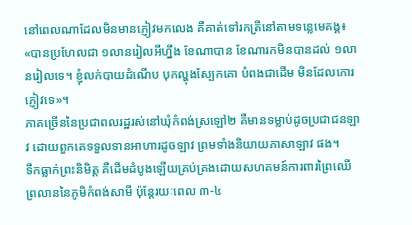នៅពេលណាដែលមិនមានភ្ញៀវមកលេង គឺគាត់ទៅរកត្រីនៅតាមទន្លេមេគង្គ៖ «បានប្រហែលជា ១លានរៀលអីហ្នឹង ខែណាបាន ខែណារកមិនបានដល់ ១លានរៀលទេ។ ខ្ញុំលក់បាយដំណើប បុកល្ហុងស្បែកគោ បំពងជាដើម មិនដែលកោរភ្ញៀវទេ»។
ភាគច្រើននៃប្រជាពលរដ្ឋរស់នៅឃុំកំពង់ស្រឡៅ២ គឺមានទម្លាប់ដូចប្រជាជនឡាវ ដោយពួកគេទទួលទានអាហារដូចឡាវ ព្រមទាំងនិយាយភាសាឡាវ ផង។
ទឹកធ្លាក់ព្រះនិមិត្ត គឺដើមដំបូងឡើយគ្រប់គ្រងដោយសហគមន៍ការពារព្រៃឈើព្រលាននៃភូមិកំពង់សាមី ប៉ុន្តែរយៈពេល ៣-៤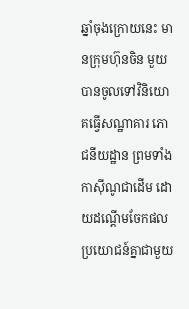ឆ្នាំចុងក្រោយនេះ មានក្រុមហ៊ុនចិន មួយបានចូលទៅវិនិយោគធ្វើសណ្ឋាគារ ភោជនីយដ្ឋាន ព្រមទាំងកាស៊ីណូជាដើម ដោយដណ្ដើមចែកផលប្រយោជន៍គ្នាជាមួយ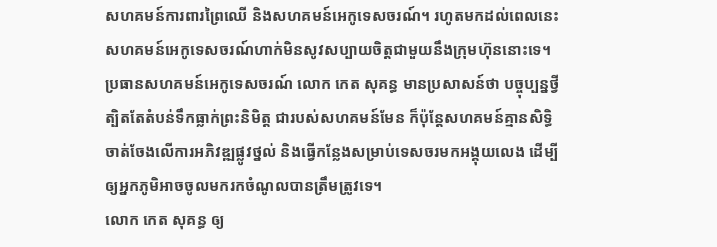សហគមន៍ការពារព្រៃឈើ និងសហគមន៍អេកូទេសចរណ៍។ រហូតមកដល់ពេលនេះ សហគមន៍អេកូទេសចរណ៍ហាក់មិនសូវសប្បាយចិត្តជាមួយនឹងក្រុមហ៊ុននោះទេ។
ប្រធានសហគមន៍អេកូទេសចរណ៍ លោក កេត សុគន្ធ មានប្រសាសន៍ថា បច្ចុប្បន្នថ្វីត្បិតតែតំបន់ទឹកធ្លាក់ព្រះនិមិត្ត ជារបស់សហគមន៍មែន ក៏ប៉ុន្តែសហគមន៍គ្មានសិទ្ធិចាត់ចែងលើការអភិវឌ្ឍផ្លូវថ្នល់ និងធ្វើកន្លែងសម្រាប់ទេសចរមកអង្គុយលេង ដើម្បីឲ្យអ្នកភូមិអាចចូលមករកចំណូលបានត្រឹមត្រូវទេ។
លោក កេត សុគន្ធ ឲ្យ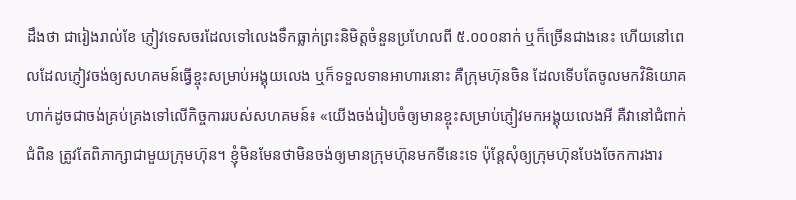ដឹងថា ជារៀងរាល់ខែ ភ្ញៀវទេសចរដែលទៅលេងទឹកធ្លាក់ព្រះនិមិត្តចំនួនប្រហែលពី ៥.០០០នាក់ ឬក៏ច្រើនជាងនេះ ហើយនៅពេលដែលភ្ញៀវចង់ឲ្យសហគមន៍ធ្វើខ្ចុះសម្រាប់អង្គុយលេង ឬក៏ទទួលទានអាហារនោះ គឺក្រុមហ៊ុនចិន ដែលទើបតែចូលមកវិនិយោគ ហាក់ដូចជាចង់គ្រប់គ្រងទៅលើកិច្ចការរបស់សហគមន៍៖ «យើងចង់រៀបចំឲ្យមានខ្ចុះសម្រាប់ភ្ញៀវមកអង្គុយលេងអី គឺវានៅជំពាក់ជំពិន ត្រូវតែពិភាក្សាជាមួយក្រុមហ៊ុន។ ខ្ញុំមិនមែនថាមិនចង់ឲ្យមានក្រុមហ៊ុនមកទីនេះទេ ប៉ុន្តែសុំឲ្យក្រុមហ៊ុនបែងចែកការងារ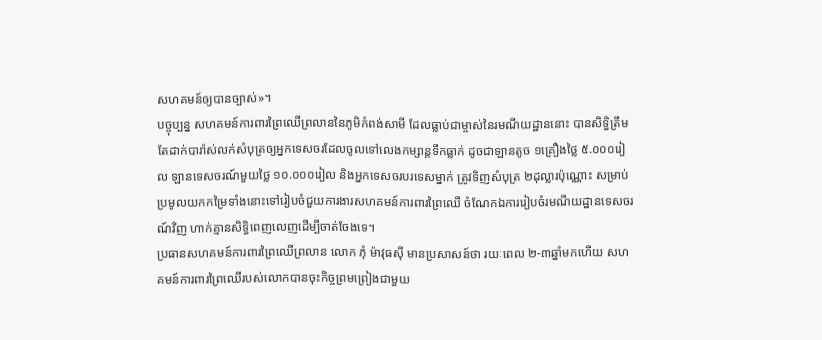សហគមន៍ឲ្យបានច្បាស់»។
បច្ចុប្បន្ន សហគមន៍ការពារព្រៃឈើព្រលាននៃភូមិកំពង់សាមី ដែលធ្លាប់ជាម្ចាស់នៃរមណីយដ្ឋាននោះ បានសិទ្ធិត្រឹមតែដាក់បារ៉ាស់លក់សំបុត្រឲ្យអ្នកទេសចរដែលចូលទៅលេងកម្សាន្តទឹកធ្លាក់ ដូចជាឡានតូច ១គ្រឿងថ្លៃ ៥.០០០រៀល ឡានទេសចរណ៍មួយថ្លៃ ១០.០០០រៀល និងអ្នកទេសចរបរទេសម្នាក់ ត្រូវទិញសំបុត្រ ២ដុល្លារប៉ុណ្ណោះ សម្រាប់ប្រមូលយកកម្រៃទាំងនោះទៅរៀបចំជួយការងារសហគមន៍ការពារព្រៃឈើ ចំណែកឯការរៀបចំរមណីយដ្ឋានទេសចរណ៍វិញ ហាក់គ្មានសិទ្ធិពេញលេញដើម្បីចាត់ចែងទេ។
ប្រធានសហគមន៍ការពារព្រៃឈើព្រលាន លោក ភុំ ម៉ាវុធស៊ី មានប្រសាសន៍ថា រយៈពេល ២-៣ឆ្នាំមកហើយ សហគមន៍ការពារព្រៃឈើរបស់លោកបានចុះកិច្ចព្រមព្រៀងជាមួយ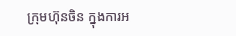ក្រុមហ៊ុនចិន ក្នុងការអ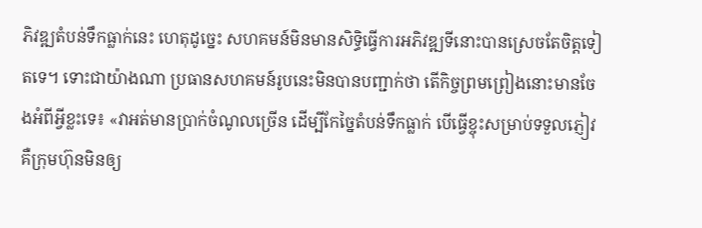ភិវឌ្ឍតំបន់ទឹកធ្លាក់នេះ ហេតុដូច្នេះ សហគមន៍មិនមានសិទ្ធិធ្វើការអភិវឌ្ឍទីនោះបានស្រេចតែចិត្តទៀតទេ។ ទោះជាយ៉ាងណា ប្រធានសហគមន៍រូបនេះមិនបានបញ្ជាក់ថា តើកិច្ចព្រមព្រៀងនោះមានចែងអំពីអ្វីខ្លះទេ៖ «វាអត់មានប្រាក់ចំណូលច្រើន ដើម្បីកែច្នៃតំបន់ទឹកធ្លាក់ បើធ្វើខ្ចុះសម្រាប់ទទួលភ្ញៀវ គឺក្រុមហ៊ុនមិនឲ្យ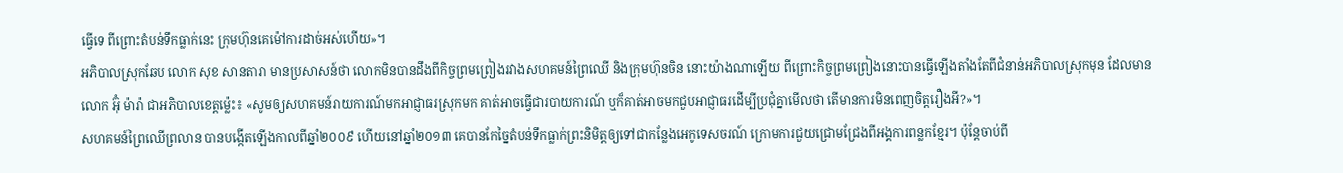ធ្វើទេ ពីព្រោះតំបន់ទឹកធ្លាក់នេះ ក្រុមហ៊ុនគេម៉ៅការដាច់អស់ហើយ»។
អភិបាលស្រុកឆែប លោក សុខ សានតារា មានប្រសាសន៍ថា លោកមិនបានដឹងពីកិច្ចព្រមព្រៀងរវាងសហគមន៍ព្រៃឈើ និងក្រុមហ៊ុនចិន នោះយ៉ាងណាឡើយ ពីព្រោះកិច្ចព្រមព្រៀងនោះបានធ្វើឡើងតាំងតែពីជំនាន់អភិបាលស្រុកមុន ដែលមានលោក អ៊ុំ ម៉ារ៉ា ជាអភិបាលខេត្តម្ល៉េះ៖ «សូមឲ្យសហគមន៍រាយការណ៍មកអាជ្ញាធរស្រុកមក គាត់អាចធ្វើជារបាយការណ៍ ឬក៏គាត់អាចមកជួបអាជ្ញាធរដើម្បីប្រជុំគ្នាមើលថា តើមានការមិនពេញចិត្តរឿងអី?»។
សហគមន៍ព្រៃឈើព្រលាន បានបង្កើតឡើងកាលពីឆ្នាំ២០០៩ ហើយនៅឆ្នាំ២០១៣ គេបានកែច្នៃតំបន់ទឹកធ្លាក់ព្រះនិមិត្តឲ្យទៅជាកន្លែងអេកូទេសចរណ៍ ក្រោមការជួយជ្រោមជ្រែងពីអង្គការពន្លកខ្មែរ។ ប៉ុន្តែចាប់ពី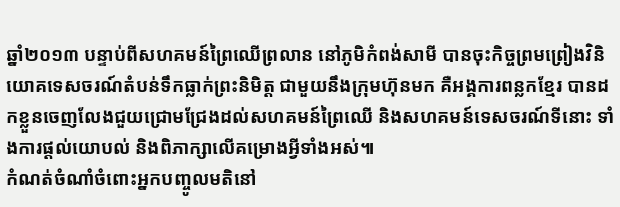ឆ្នាំ២០១៣ បន្ទាប់ពីសហគមន៍ព្រៃឈើព្រលាន នៅភូមិកំពង់សាមី បានចុះកិច្ចព្រមព្រៀងវិនិយោគទេសចរណ៍តំបន់ទឹកធ្លាក់ព្រះនិមិត្ត ជាមួយនឹងក្រុមហ៊ុនមក គឺអង្គការពន្លកខ្មែរ បានដកខ្លួនចេញលែងជួយជ្រោមជ្រែងដល់សហគមន៍ព្រៃឈើ និងសហគមន៍ទេសចរណ៍ទីនោះ ទាំងការផ្ដល់យោបល់ និងពិភាក្សាលើគម្រោងអ្វីទាំងអស់៕
កំណត់ចំណាំចំពោះអ្នកបញ្ចូលមតិនៅ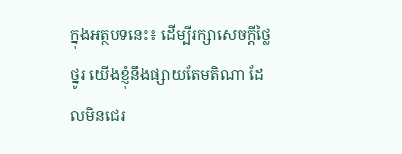ក្នុងអត្ថបទនេះ៖ ដើម្បីរក្សាសេចក្ដីថ្លៃថ្នូរ យើងខ្ញុំនឹងផ្សាយតែមតិណា ដែលមិនជេរ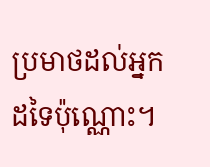ប្រមាថដល់អ្នកដទៃប៉ុណ្ណោះ។